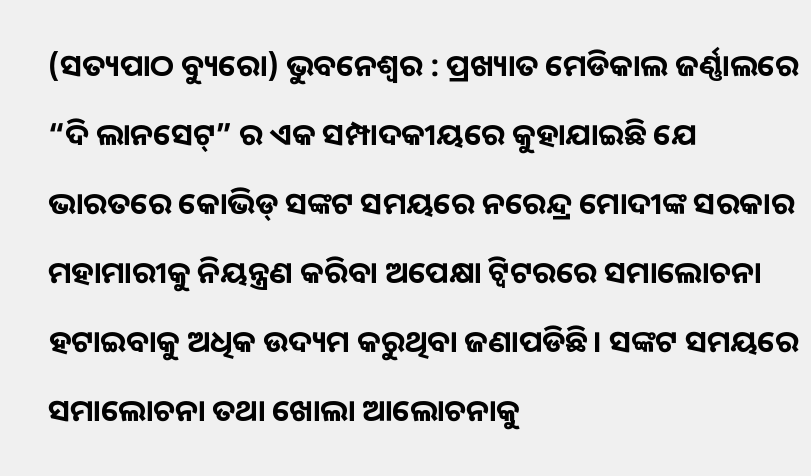(ସତ୍ୟପାଠ ବ୍ୟୁରୋ) ଭୁବନେଶ୍ବର : ପ୍ରଖ୍ୟାତ ମେଡିକାଲ ଜର୍ଣ୍ଣାଲରେ “ଦି ଲାନସେଟ୍” ର ଏକ ସମ୍ପାଦକୀୟରେ କୁହାଯାଇଛି ଯେ ଭାରତରେ କୋଭିଡ୍ ସଙ୍କଟ ସମୟରେ ନରେନ୍ଦ୍ର ମୋଦୀଙ୍କ ସରକାର ମହାମାରୀକୁ ନିୟନ୍ତ୍ରଣ କରିବା ଅପେକ୍ଷା ଟ୍ୱିଟରରେ ସମାଲୋଚନା ହଟାଇବାକୁ ଅଧିକ ଉଦ୍ୟମ କରୁଥିବା ଜଣାପଡିଛି। ସଙ୍କଟ ସମୟରେ ସମାଲୋଚନା ତଥା ଖୋଲା ଆଲୋଚନାକୁ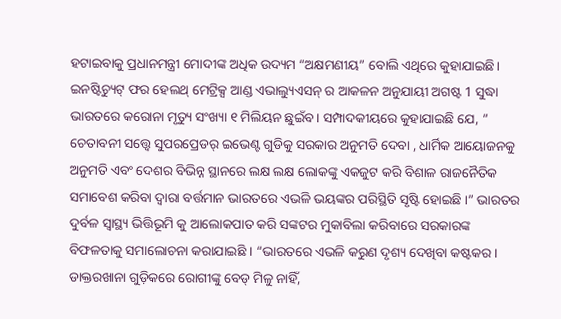ହଟାଇବାକୁ ପ୍ରଧାନମନ୍ତ୍ରୀ ମୋଦୀଙ୍କ ଅଧିକ ଉଦ୍ୟମ “ଅକ୍ଷମଣୀୟ” ବୋଲି ଏଥିରେ କୁହାଯାଇଛି। ଇନଷ୍ଟିଚ୍ୟୁଟ୍ ଫର ହେଲଥ୍ ମେଟ୍ରିକ୍ସ ଆଣ୍ଡ ଏଭାଲ୍ୟୁଏସନ୍ ର ଆକଳନ ଅନୁଯାୟୀ ଅଗଷ୍ଟ 1 ସୁଦ୍ଧା ଭାରତରେ କରୋନା ମୃତ୍ୟୁ ସଂଖ୍ୟା ୧ ମିଲିୟନ ଛୁଇଁବ। ସମ୍ପାଦକୀୟରେ କୁହାଯାଇଛି ଯେ, ” ଚେତାବନୀ ସତ୍ତ୍ବେ ସୁପରପ୍ରେଡର୍ ଇଭେଣ୍ଟ ଗୁଡିକୁ ସରକାର ଅନୁମତି ଦେବା , ଧାର୍ମିକ ଆୟୋଜନକୁ ଅନୁମତି ଏବଂ ଦେଶର ବିଭିନ୍ନ ସ୍ଥାନରେ ଲକ୍ଷ ଲକ୍ଷ ଲୋକଙ୍କୁ ଏକଜୁଟ କରି ବିଶାଳ ରାଜନୈତିକ ସମାବେଶ କରିବା ଦ୍ୱାରା ବର୍ତ୍ତମାନ ଭାରତରେ ଏଭଳି ଭୟଙ୍କର ପରିସ୍ଥିତି ସୃଷ୍ଟି ହୋଇଛି ।” ଭାରତର ଦୁର୍ବଳ ସ୍ୱାସ୍ଥ୍ୟ ଭିତ୍ତିଭୂମି କୁ ଆଲୋକପାତ କରି ସଙ୍କଟର ମୁକାବିଲା କରିବାରେ ସରକାରଙ୍କ ବିଫଳତାକୁ ସମାଲୋଚନା କରାଯାଇଛି । “ଭାରତରେ ଏଭଳି କରୁଣ ଦୃଶ୍ୟ ଦେଖିବା କଷ୍ଟକର। ଡାକ୍ତରଖାନା ଗୁଡ଼ିକରେ ରୋଗୀଙ୍କୁ ବେଡ୍ ମିଳୁ ନାହିଁ,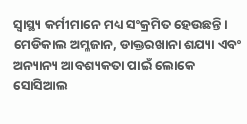ସ୍ୱାସ୍ଥ୍ୟ କର୍ମୀମାନେ ମଧ୍ୟ ସଂକ୍ରମିତ ହେଉଛନ୍ତି। ମେଡିକାଲ ଅମ୍ଳଜାନ, ଡାକ୍ତରଖାନା ଶଯ୍ୟା ଏବଂ ଅନ୍ୟାନ୍ୟ ଆବଶ୍ୟକତା ପାଇଁ ଲୋକେ ସୋସିଆଲ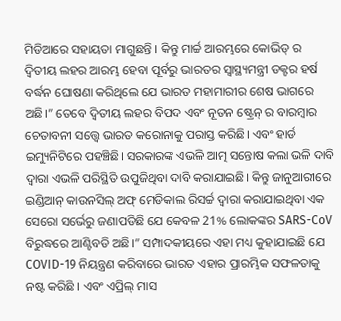ମିଡିଆରେ ସହାୟତା ମାଗୁଛନ୍ତି । କିନ୍ତୁ ମାର୍ଚ୍ଚ ଆରମ୍ଭରେ କୋଭିଡ୍ ର ଦ୍ୱିତୀୟ ଲହର ଆରମ୍ଭ ହେବା ପୂର୍ବରୁ ଭାରତର ସ୍ୱାସ୍ଥ୍ୟମନ୍ତ୍ରୀ ଡକ୍ଟର ହର୍ଷ ବର୍ଦ୍ଧନ ଘୋଷଣା କରିଥିଲେ ଯେ ଭାରତ ମହାମାରୀର ଶେଷ ଭାଗରେ ଅଛି।” ତେବେ ଦ୍ବିତୀୟ ଲହର ବିପଦ ଏବଂ ନୂତନ ଷ୍ଟ୍ରେନ୍ ର ବାରମ୍ବାର ଚେତାବନୀ ସତ୍ତ୍ବେ ଭାରତ କରୋନାକୁ ପରାସ୍ତ କରିଛି। ଏବଂ ହାର୍ଡ ଇମ୍ୟୁନିଟିରେ ପହଞ୍ଚିଛି। ସରକାରଙ୍କ ଏଭଳି ଆତ୍ମ ସନ୍ତୋଷ କଲା ଭଳି ଦାବି ଦ୍ବାରା ଏଭଳି ପରିସ୍ଥିତି ଉପୁଜିଥିବା ଦାବି କରାଯାଇଛି। କିନ୍ତୁ ଜାନୁଆରୀରେ ଇଣ୍ଡିଆନ୍ କାଉନସିଲ୍ ଅଫ୍ ମେଡିକାଲ ରିସର୍ଚ୍ଚ ଦ୍ବାରା କରାଯାଇଥିବା ଏକ ସେରୋ ସର୍ଭେରୁ ଜଣାପଡିଛି ଯେ କେବଳ 21% ଲୋକଙ୍କର SARS-CoV ବିରୁଦ୍ଧରେ ଆଣ୍ଟିବଡି ଅଛି।” ସମ୍ପାଦକୀୟରେ ଏହା ମଧ୍ୟ କୁହାଯାଇଛି ଯେ COVID-19 ନିୟନ୍ତ୍ରଣ କରିବାରେ ଭାରତ ଏହାର ପ୍ରାରମ୍ଭିକ ସଫଳତାକୁ ନଷ୍ଟ କରିଛି । ଏବଂ ଏପ୍ରିଲ୍ ମାସ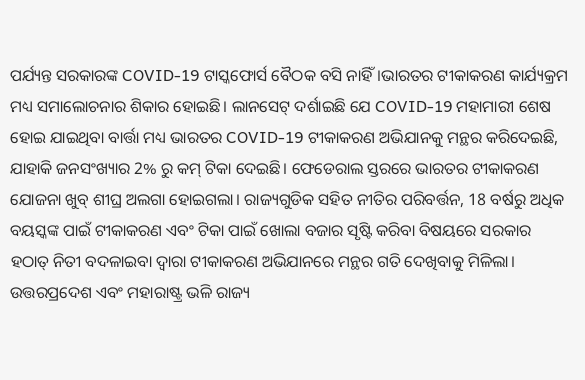ପର୍ଯ୍ୟନ୍ତ ସରକାରଙ୍କ COVID-19 ଟାସ୍କଫୋର୍ସ ବୈଠକ ବସି ନାହିଁ।ଭାରତର ଟୀକାକରଣ କାର୍ଯ୍ୟକ୍ରମ ମଧ୍ୟ ସମାଲୋଚନାର ଶିକାର ହୋଇଛି। ଲାନସେଟ୍ ଦର୍ଶାଇଛି ଯେ COVID-19 ମହାମାରୀ ଶେଷ ହୋଇ ଯାଇଥିବା ବାର୍ତ୍ତା ମଧ୍ୟ ଭାରତର COVID-19 ଟୀକାକରଣ ଅଭିଯାନକୁ ମନ୍ଥର କରିଦେଇଛି, ଯାହାକି ଜନସଂଖ୍ୟାର 2% ରୁ କମ୍ ଟିକା ଦେଇଛି। ଫେଡେରାଲ ସ୍ତରରେ ଭାରତର ଟୀକାକରଣ ଯୋଜନା ଖୁବ୍ ଶୀଘ୍ର ଅଲଗା ହୋଇଗଲା। ରାଜ୍ୟଗୁଡିକ ସହିତ ନୀତିର ପରିବର୍ତ୍ତନ, 18 ବର୍ଷରୁ ଅଧିକ ବୟସ୍କଙ୍କ ପାଇଁ ଟୀକାକରଣ ଏବଂ ଟିକା ପାଇଁ ଖୋଲା ବଜାର ସୃଷ୍ଟି କରିବା ବିଷୟରେ ସରକାର ହଠାତ୍ ନିତୀ ବଦଳାଇବା ଦ୍ବାରା ଟୀକାକରଣ ଅଭିଯାନରେ ମନ୍ଥର ଗତି ଦେଖିବାକୁ ମିଳିଲା। ଉତ୍ତରପ୍ରଦେଶ ଏବଂ ମହାରାଷ୍ଟ୍ର ଭଳି ରାଜ୍ୟ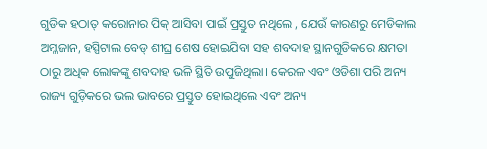ଗୁଡିକ ହଠାତ୍ କରୋନାର ପିକ୍ ଆସିବା ପାଇଁ ପ୍ରସ୍ତୁତ ନଥିଲେ , ଯେଉଁ କାରଣରୁ ମେଡିକାଲ ଅମ୍ଳଜାନ, ହସ୍ପିଟାଲ ବେଡ୍ ଶୀଘ୍ର ଶେଷ ହୋଇଯିବା ସହ ଶବଦାହ ସ୍ଥାନଗୁଡିକରେ କ୍ଷମତା ଠାରୁ ଅଧିକ ଲୋକଙ୍କୁ ଶବଦାହ ଭଳି ସ୍ଥିତି ଉପୁଜିଥିଲା। କେରଳ ଏବଂ ଓଡିଶା ପରି ଅନ୍ୟ ରାଜ୍ୟ ଗୁଡ଼ିକରେ ଭଲ ଭାବରେ ପ୍ରସ୍ତୁତ ହୋଇଥିଲେ ଏବଂ ଅନ୍ୟ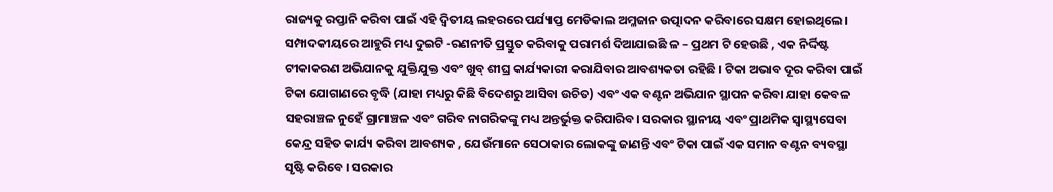ରାଜ୍ୟକୁ ରପ୍ତାନି କରିବା ପାଇଁ ଏହି ଦ୍ୱିତୀୟ ଲହରରେ ପର୍ଯ୍ୟାପ୍ତ ମେଡିକାଲ ଅମ୍ଳଜାନ ଉତ୍ପାଦନ କରିବାରେ ସକ୍ଷମ ହୋଇଥିଲେ। ସମ୍ପାଦକୀୟରେ ଆହୁରି ମଧ୍ୟ ଦୁଇଟି -ରଣନୀତି ପ୍ରସ୍ତୁତ କରିବାକୁ ପରାମର୍ଶ ଦିଆଯାଇଛି ଳ – ପ୍ରଥମ ଟି ହେଉଛି , ଏକ ନିର୍ଦ୍ଦିଷ୍ଟ ଟୀକାକରଣ ଅଭିଯାନକୁ ଯୁକ୍ତିଯୁକ୍ତ ଏବଂ ଖୁବ୍ ଶୀଘ୍ର କାର୍ଯ୍ୟକାରୀ କରାଯିବାର ଆବଶ୍ୟକତା ରହିଛି । ଟିକା ଅଭାବ ଦୂର କରିବା ପାଇଁ ଟିକା ଯୋଗାଣରେ ବୃଦ୍ଧି (ଯାହା ମଧ୍ୟରୁ କିଛି ବିଦେଶରୁ ଆସିବା ଉଚିତ) ଏବଂ ଏକ ବଣ୍ଟନ ଅଭିଯାନ ସ୍ଥାପନ କରିବା ଯାହା କେବଳ ସହରାଞ୍ଚଳ ନୁହେଁ ଗ୍ରାମାଞ୍ଚଳ ଏବଂ ଗରିବ ନାଗରିକଙ୍କୁ ମଧ୍ୟ ଅନ୍ତର୍ଭୁକ୍ତ କରିପାରିବ। ସରକାର ସ୍ଥାନୀୟ ଏବଂ ପ୍ରାଥମିକ ସ୍ୱାସ୍ଥ୍ୟସେବା କେନ୍ଦ୍ର ସହିତ କାର୍ଯ୍ୟ କରିବା ଆବଶ୍ୟକ , ଯେଉଁମାନେ ସେଠାକାର ଲୋକଙ୍କୁ ଜାଣନ୍ତି ଏବଂ ଟିକା ପାଇଁ ଏକ ସମାନ ବଣ୍ଟନ ବ୍ୟବସ୍ଥା ସୃଷ୍ଟି କରିବେ । ସରକାର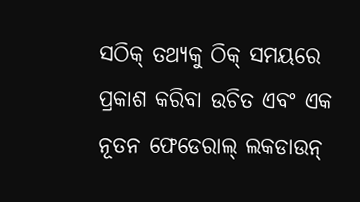ସଠିକ୍ ତଥ୍ୟକୁ ଠିକ୍ ସମୟରେ ପ୍ରକାଶ କରିବା ଉଚିତ ଏବଂ ଏକ ନୂତନ ଫେଡେରାଲ୍ ଲକଡାଉନ୍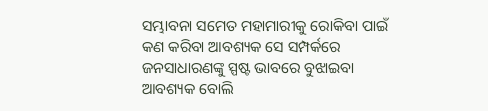ସମ୍ଭାବନା ସମେତ ମହାମାରୀକୁ ରୋକିବା ପାଇଁ କଣ କରିବା ଆବଶ୍ୟକ ସେ ସମ୍ପର୍କରେ ଜନସାଧାରଣଙ୍କୁ ସ୍ପଷ୍ଟ ଭାବରେ ବୁଝାଇବା ଆବଶ୍ୟକ ବୋଲି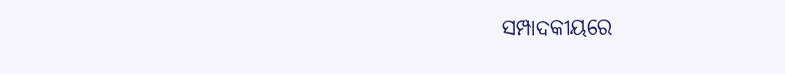ସମ୍ପାଦକୀୟରେ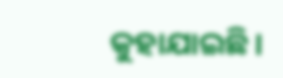କୁହାଯାଇଛି।